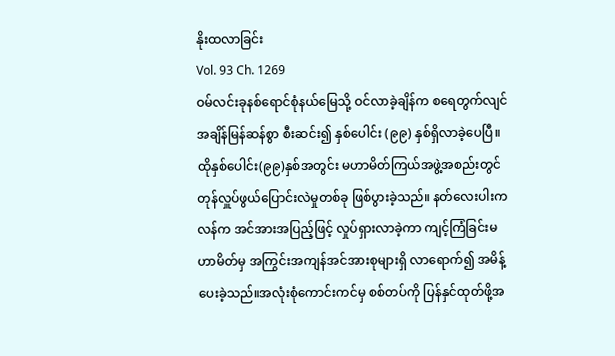နိုးထလာခြင်း
Vol. 93 Ch. 1269
ဝမ်လင်းခုနစ်ရောင်စုံနယ်မြေသို့ ဝင်လာခဲ့ချိန်က စရေတွက်လျင် အချိန်မြန်ဆန်စွာ စီးဆင်း၍ နှစ်ပေါင်း (၉၉) နှစ်ရှိလာခဲ့ပေပြီ။
ထိုနှစ်ပေါင်း(၉၉)နှစ်အတွင်း မဟာမိတ်ကြယ်အဖွဲ့အစည်းတွင် တုန်လှူပ်ဖွယ်ပြောင်းလဲမှုတစ်ခု ဖြစ်ပွားခဲ့သည်။ နတ်လေးပါးကလန်က အင်အားအပြည့်ဖြင့် လှုပ်ရှားလာခဲ့ကာ ကျင့်ကြံခြင်းမဟာမိတ်မှ အကြွင်းအကျန်အင်အားစုများရှိ လာရောက်၍ အမိန့်ပေးခဲ့သည်။အလုံးစုံကောင်းကင်မှ စစ်တပ်ကို ပြန်နှင်ထုတ်ဖို့အ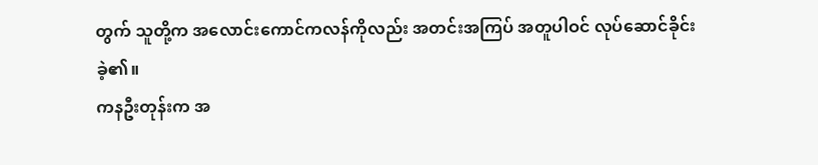တွက် သူတို့က အလောင်းကောင်ကလန်ကိုလည်း အတင်းအကြပ် အတူပါဝင် လုပ်ဆောင်ခိုင်းခဲ့၏။
ကနဦးတုန်းက အ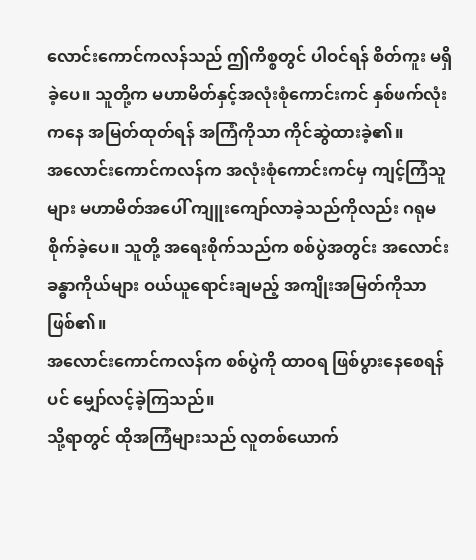လောင်းကောင်ကလန်သည် ဤကိစ္စတွင် ပါဝင်ရန် စိတ်ကူး မရှိခဲ့ပေ။ သူတို့က မဟာမိတ်နှင့်အလုံးစုံကောင်းကင် နှစ်ဖက်လုံးကနေ အမြတ်ထုတ်ရန် အကြံကိုသာ ကိုင်ဆွဲထားခဲ့၏။
အလောင်းကောင်ကလန်က အလုံးစုံကောင်းကင်မှ ကျင့်ကြံသူများ မဟာမိတ်အပေါ် ကျူးကျော်လာခဲ့သည်ကိုလည်း ဂရုမစိုက်ခဲ့ပေ။ သူတို့ အရေးစိုက်သည်က စစ်ပွဲအတွင်း အလောင်းခန္ဓာကိုယ်များ ဝယ်ယူရောင်းချမည့် အကျိုးအမြတ်ကိုသာ ဖြစ်၏။
အလောင်းကောင်ကလန်က စစ်ပွဲကို ထာဝရ ဖြစ်ပွားနေစေရန်ပင် မျှော်လင့်ခဲ့ကြသည်။
သို့ရာတွင် ထိုအကြံများသည် လူတစ်ယောက်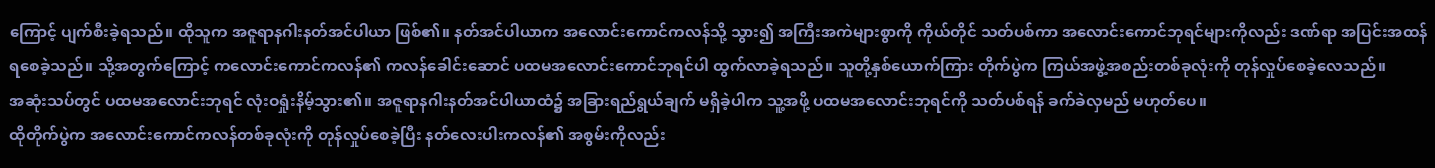ကြောင့် ပျက်စီးခဲ့ရသည်။ ထိုသူက အဇူရာနဂါးနတ်အင်ပါယာ ဖြစ်၏။ နတ်အင်ပါယာက အလောင်းကောင်ကလန်သို့ သွား၍ အကြီးအကဲများစွာကို ကိုယ်တိုင် သတ်ပစ်ကာ အလောင်းကောင်ဘုရင်များကိုလည်း ဒဏ်ရာ အပြင်းအထန် ရစေခဲ့သည်။ သို့အတွက်ကြောင့် ကလောင်းကောင်ကလန်၏ ကလန်ခေါင်းဆောင် ပထမအလောင်းကောင်ဘုရင်ပါ ထွက်လာခဲ့ရသည်။ သူတို့နှစ်ယောက်ကြား တိုက်ပွဲက ကြယ်အဖွဲ့အစည်းတစ်ခုလုံးကို တုန်လှုပ်စေခဲ့လေသည်။
အဆုံးသပ်တွင် ပထမအလောင်းဘုရင် လုံးဝရှုံးနိမ့်သွား၏။ အဇူရာနဂါးနတ်အင်ပါယာထံ၌ အခြားရည်ရွယ်ချက် မရှိခဲ့ပါက သူ့အဖို့ ပထမအလောင်းဘုရင်ကို သတ်ပစ်ရန် ခက်ခဲလှမည် မဟုတ်ပေ။
ထိုတိုက်ပွဲက အလောင်းကောင်ကလန်တစ်ခုလုံးကို တုန်လှုပ်စေခဲ့ပြီး နတ်လေးပါးကလန်၏ အစွမ်းကိုလည်း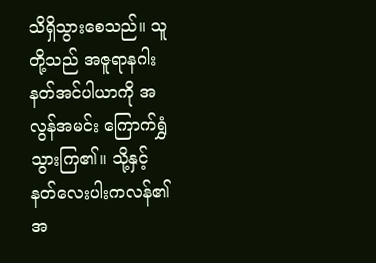သိရှိသွားစေသည်။ သူတို့သည် အဇူရာနဂါးနတ်အင်ပါယာကို အလွန်အမင်း ကြောက်ရွှံသွားကြ၏။ သို့နှင့် နတ်လေးပါးကလန်၏အ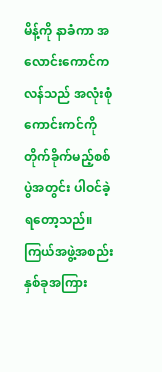မိန့်ကို နာခံကာ အလောင်းကောင်ကလန်သည် အလုံးစုံကောင်းကင်ကို တိုက်ခိုက်မည့်စစ်ပွဲအတွင်း ပါဝင်ခဲ့ရတော့သည်။
ကြယ်အဖွဲ့အစည်းနှစ်ခုအကြား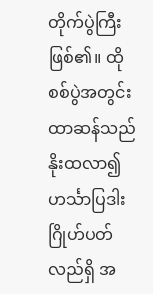တိုက်ပွဲကြီး ဖြစ်၏။ ထိုစစ်ပွဲအတွင်း ထာဆန်သည် နိုးထလာ၍ ဟင်္သာပြဒါးဂြိုဟ်ပတ်လည်ရှိ အ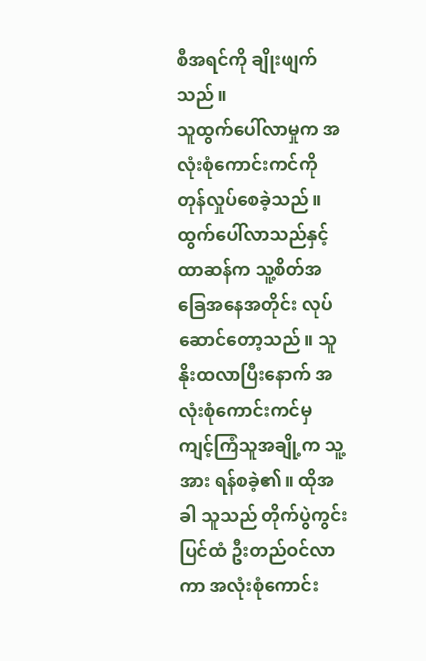စီအရင်ကို ချိုးဖျက်သည်။
သူထွက်ပေါ်လာမှုက အလုံးစုံကောင်းကင်ကို တုန်လှုပ်စေခဲ့သည်။ ထွက်ပေါ်လာသည်နှင့် ထာဆန်က သူ့စိတ်အခြေအနေအတိုင်း လုပ်ဆောင်တော့သည်။ သူနိုးထလာပြီးနောက် အလုံးစုံကောင်းကင်မှ ကျင့်ကြံသူအချို့က သူ့အား ရန်စခဲ့၏။ ထိုအခါ သူသည် တိုက်ပွဲကွင်းပြင်ထံ ဦးတည်ဝင်လာကာ အလုံးစုံကောင်း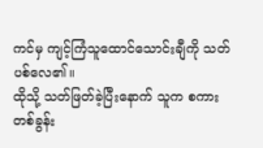ကင်မှ ကျင့်ကြံသူထောင်သောင်းချီကို သတ်ပစ်လေ၏။
ထိုသို့ သတ်ဖြတ်ခဲ့ပြီးနောက် သူက စကားတစ်ခွန်း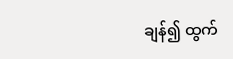ချန်၍ ထွက်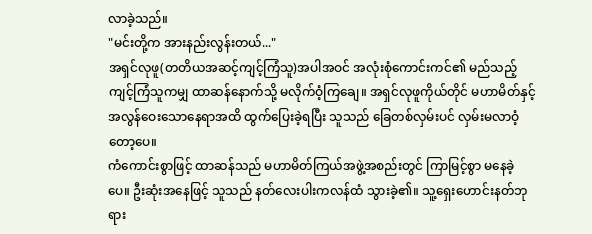လာခဲ့သည်။
"မင်းတို့က အားနည်းလွန်းတယ်..."
အရှင်လုဖူ(တတိယအဆင့်ကျင့်ကြံသူ)အပါအဝင် အလုံးစုံကောင်းကင်၏ မည်သည့်ကျင့်ကြံသူကမျှ ထာဆန်နောက်သို့ မလိုက်ဝံ့ကြချေ။ အရှင်လုဖူကိုယ်တိုင် မဟာမိတ်နှင့် အလွန်ဝေးသောနေရာအထိ ထွက်ပြေးခဲ့ရပြီး သူသည် ခြေတစ်လှမ်းပင် လှမ်းမလာဝံ့တော့ပေ။
ကံကောင်းစွာဖြင့် ထာဆန်သည် မဟာမိတ်ကြယ်အဖွဲ့အစည်းတွင် ကြာမြင့်စွာ မနေခဲ့ပေ။ ဦးဆုံးအနေဖြင့် သူသည် နတ်လေးပါးကလန်ထံ သွားခဲ့၏။ သူ့ရှေးဟောင်းနတ်ဘုရား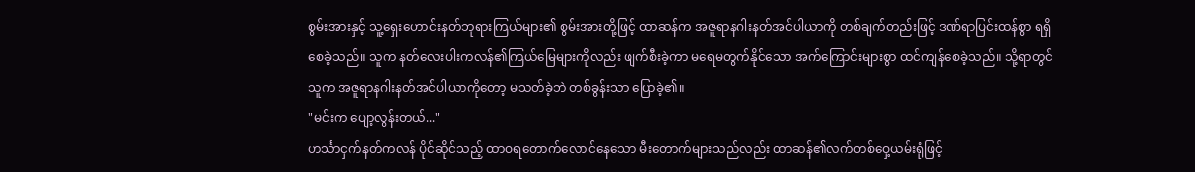စွမ်းအားနှင့် သူ့ရှေးဟောင်းနတ်ဘုရားကြယ်များ၏ စွမ်းအားတို့ဖြင့် ထာဆန်က အဇူရာနဂါးနတ်အင်ပါယာကို တစ်ချက်တည်းဖြင့် ဒဏ်ရာပြင်းထန်စွာ ရရှိစေခဲ့သည်။ သူက နတ်လေးပါးကလန်၏ကြယ်မြေများကိုလည်း ဖျက်စီးခဲ့ကာ မရေမတွက်နိုင်သော အက်ကြောင်းများစွာ ထင်ကျန်စေခဲ့သည်။ သို့ရာတွင် သူက အဇူရာနဂါးနတ်အင်ပါယာကိုတော့ မသတ်ခဲ့ဘဲ တစ်ခွန်းသာ ပြောခဲ့၏။
"မင်းက ပျော့လွန်းတယ်..."
ဟင်္သာငှက်နတ်ကလန် ပိုင်ဆိုင်သည့် ထာဝရတောက်လောင်နေသော မီးတောက်များသည်လည်း ထာဆန်၏လက်တစ်ဝှေ့ယမ်းရုံဖြင့်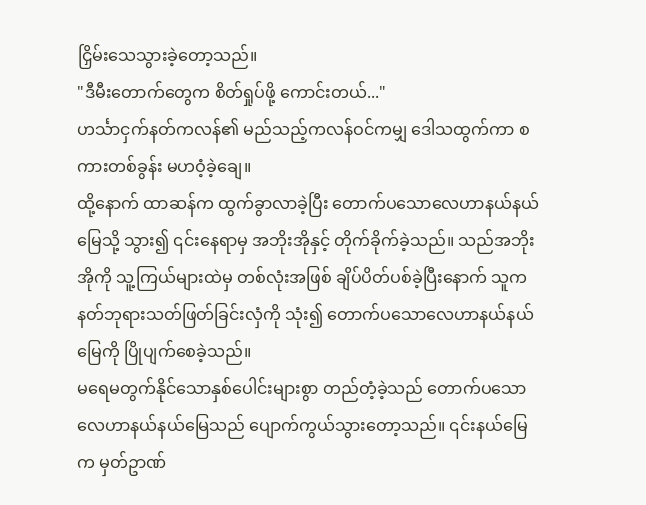ငြှိမ်းသေသွားခဲ့တော့သည်။
"ဒီမီးတောက်တွေက စိတ်ရှုပ်ဖို့ ကောင်းတယ်..."
ဟင်္သာငှက်နတ်ကလန်၏ မည်သည့်ကလန်ဝင်ကမျှ ဒေါသထွက်ကာ စကားတစ်ခွန်း မဟဝံ့ခဲ့ချေ။
ထို့နောက် ထာဆန်က ထွက်ခွာလာခဲ့ပြီး တောက်ပသောလေဟာနယ်နယ်မြေသို့ သွား၍ ၎င်းနေရာမှ အဘိုးအိုနှင့် တိုက်ခိုက်ခဲ့သည်။ သည်အဘိုးအိုကို သူ့ကြယ်များထဲမှ တစ်လုံးအဖြစ် ချိပ်ပိတ်ပစ်ခဲ့ပြီးနောက် သူက နတ်ဘုရားသတ်ဖြတ်ခြင်းလှံကို သုံး၍ တောက်ပသောလေဟာနယ်နယ်မြေကို ပြိုပျက်စေခဲ့သည်။
မရေမတွက်နိုင်သောနှစ်ပေါင်းများစွာ တည်တံ့ခဲ့သည် တောက်ပသောလေဟာနယ်နယ်မြေသည် ပျောက်ကွယ်သွားတော့သည်။ ၎င်းနယ်မြေက မှတ်ဥာဏ်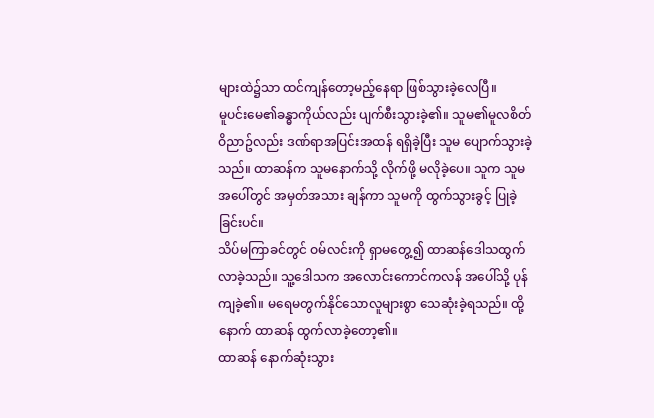များထဲ၌သာ ထင်ကျန်တော့မည့်နေရာ ဖြစ်သွားခဲ့လေပြီ။
မူပင်းမေ၏ခန္ဓာကိုယ်လည်း ပျက်စီးသွားခဲ့၏။ သူမ၏မူလစိတ်ဝိညာဥ်လည်း ဒဏ်ရာအပြင်းအထန် ရရှိခဲ့ပြီး သူမ ပျောက်သွားခဲ့သည်။ ထာဆန်က သူမနောက်သို့ လိုက်ဖို့ မလိုခဲ့ပေ။ သူက သူမအပေါ်တွင် အမှတ်အသား ချန်ကာ သူမကို ထွက်သွားခွင့် ပြုခဲ့ခြင်းပင်။
သိပ်မကြာခင်တွင် ဝမ်လင်းကို ရှာမတွေ့၍ ထာဆန်ဒေါသထွက်လာခဲ့သည်။ သူ့ဒေါသက အလောင်းကောင်ကလန် အပေါ်သို့ ပုန်ကျခဲ့၏။ မရေမတွက်နိုင်သောလူများစွာ သေဆုံးခဲ့ရသည်။ ထို့နောက် ထာဆန် ထွက်လာခဲ့တော့၏။
ထာဆန် နောက်ဆုံးသွား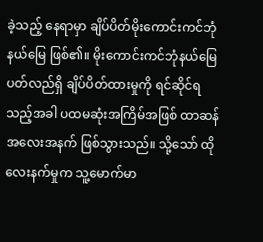ခဲ့သည့် နေရာမှာ ချိပ်ပိတ်မိုးကောင်းကင်ဘုံနယ်မြေ ဖြစ်၏။ မိုးကောင်းကင်ဘုံနယ်မြေ ပတ်လည်ရှိ ချိပ်ပိတ်ထားမှုကို ရင်ဆိုင်ရသည့်အခါ ပထမဆုံးအကြိမ်အဖြစ် ထာဆန် အလေးအနက် ဖြစ်သွားသည်။ သို့သော် ထိုလေးနက်မှုက သူ့မောက်မာ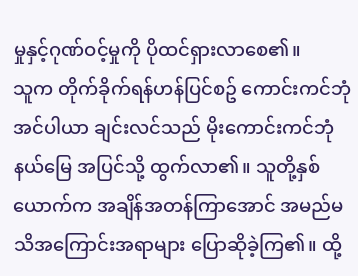မှုနှင့်ဂုဏ်ဝင့်မှုကို ပိုထင်ရှားလာစေ၏။
သူက တိုက်ခိုက်ရန်ဟန်ပြင်စဥ် ကောင်းကင်ဘုံအင်ပါယာ ချင်းလင်သည် မိုးကောင်းကင်ဘုံနယ်မြေ အပြင်သို့ ထွက်လာ၏။ သူတို့နှစ်ယောက်က အချိန်အတန်ကြာအောင် အမည်မသိအကြောင်းအရာများ ပြောဆိုခဲ့ကြ၏။ ထို့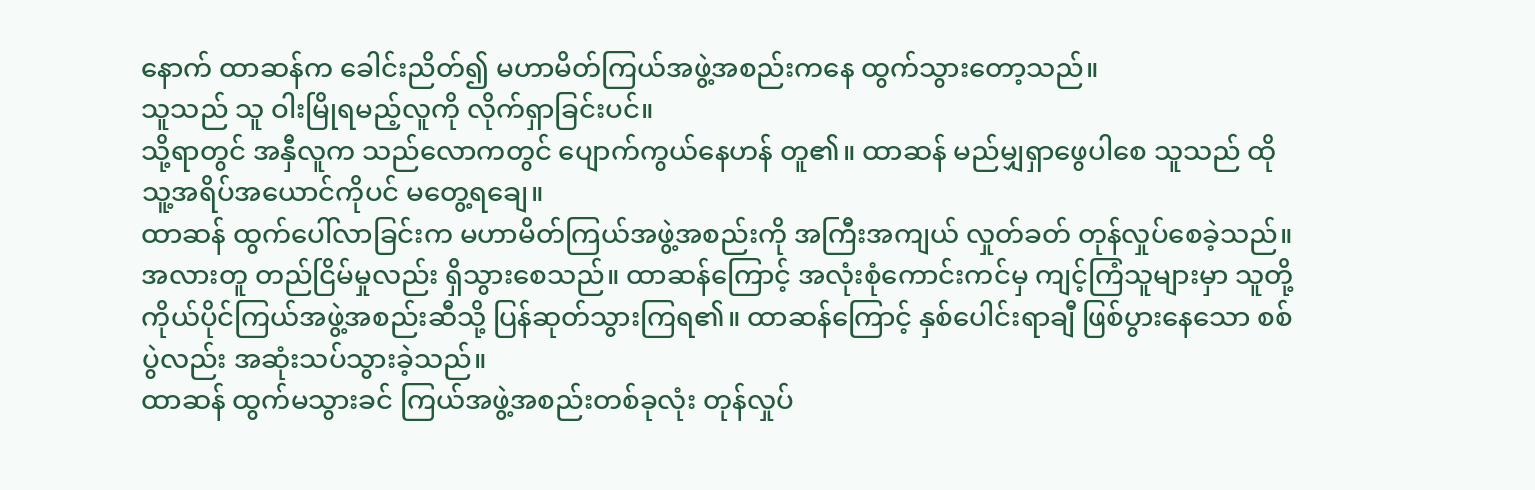နောက် ထာဆန်က ခေါင်းညိတ်၍ မဟာမိတ်ကြယ်အဖွဲ့အစည်းကနေ ထွက်သွားတော့သည်။
သူသည် သူ ဝါးမြိုရမည့်လူကို လိုက်ရှာခြင်းပင်။
သို့ရာတွင် အနှီလူက သည်လောကတွင် ပျောက်ကွယ်နေဟန် တူ၏။ ထာဆန် မည်မျှရှာဖွေပါစေ သူသည် ထိုသူ့အရိပ်အယောင်ကိုပင် မတွေ့ရချေ။
ထာဆန် ထွက်ပေါ်လာခြင်းက မဟာမိတ်ကြယ်အဖွဲ့အစည်းကို အကြီးအကျယ် လှုတ်ခတ် တုန်လှုပ်စေခဲ့သည်။ အလားတူ တည်ငြိမ်မှုလည်း ရှိသွားစေသည်။ ထာဆန်ကြောင့် အလုံးစုံကောင်းကင်မှ ကျင့်ကြံသူများမှာ သူတို့ကိုယ်ပိုင်ကြယ်အဖွဲ့အစည်းဆီသို့ ပြန်ဆုတ်သွားကြရ၏။ ထာဆန်ကြောင့် နှစ်ပေါင်းရာချီ ဖြစ်ပွားနေသော စစ်ပွဲလည်း အဆုံးသပ်သွားခဲ့သည်။
ထာဆန် ထွက်မသွားခင် ကြယ်အဖွဲ့အစည်းတစ်ခုလုံး တုန်လှုပ်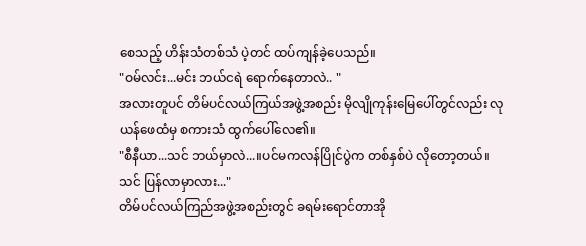စေသည့် ဟိန်းသံတစ်သံ ပဲ့တင် ထပ်ကျန်ခဲ့ပေသည်။
"ဝမ်လင်း...မင်း ဘယ်ငရဲ ရောက်နေတာလဲ.. "
အလားတူပင် တိမ်ပင်လယ်ကြယ်အဖွဲ့အစည်း မိုလျိုကုန်းမြေပေါ်တွင်လည်း လုယန်ဖေထံမှ စကားသံ ထွက်ပေါ်လေ၏။
"စီနီယာ...သင် ဘယ်မှာလဲ...။ပင်မကလန်ပြိုင်ပွဲက တစ်နှစ်ပဲ လိုတော့တယ်။ သင် ပြန်လာမှာလား..."
တိမ်ပင်လယ်ကြည်အဖွဲ့အစည်းတွင် ခရမ်းရောင်တာအို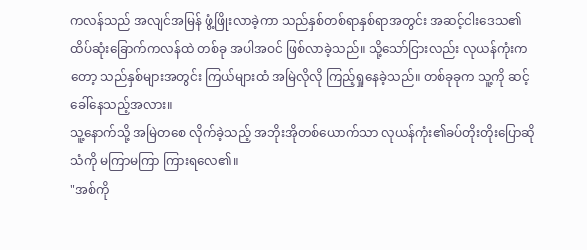ကလန်သည် အလျင်အမြန် ဖွံ့ဖြိုးလာခဲ့ကာ သည်နှစ်တစ်ရာနှစ်ရာအတွင်း အဆင့်ငါးဒေသ၏ ထိပ်ဆုံးခြောက်ကလန်ထဲ တစ်ခု အပါအဝင် ဖြစ်လာခဲ့သည်။ သို့သော်ငြားလည်း လုယန်ကုံးကတော့ သည်နှစ်များအတွင်း ကြယ်များထံ အမြဲလိုလို ကြည့်ရှုနေခဲ့သည်။ တစ်ခုခုက သူ့ကို ဆင့်ခေါ်နေသည့်အလား။
သူ့နောက်သို့ အမြဲတစေ လိုက်ခဲ့သည့် အဘိုးအိုတစ်ယောက်သာ လုယန်ကုံး၏ခပ်တိုးတိုးပြောဆိုသံကို မကြာမကြာ ကြားရလေ၏။
"အစ်ကို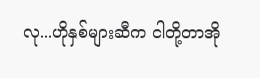လု...ဟိုနှစ်များဆီက ငါတို့တာအို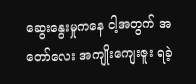ဆွေးနွေးမှုကနေ ငါ့အတွက် အတော်လေး အကျိုးကျေးဇူး ရခဲ့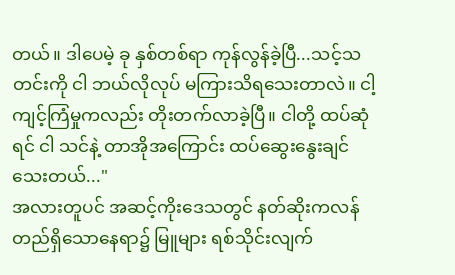တယ်။ ဒါပေမဲ့ ခု နှစ်တစ်ရာ ကုန်လွန်ခဲ့ပြီ...သင့်သတင်းကို ငါ ဘယ်လိုလုပ် မကြားသိရသေးတာလဲ။ ငါ့ကျင့်ကြံမှုကလည်း တိုးတက်လာခဲ့ပြီ။ ငါတို့ ထပ်ဆုံရင် ငါ သင်နဲ့ တာအိုအကြောင်း ထပ်ဆွေးနွေးချင်သေးတယ်..."
အလားတူပင် အဆင့်ကိုးဒေသတွင် နတ်ဆိုးကလန် တည်ရှိသောနေရာ၌ မြူများ ရစ်သိုင်းလျက်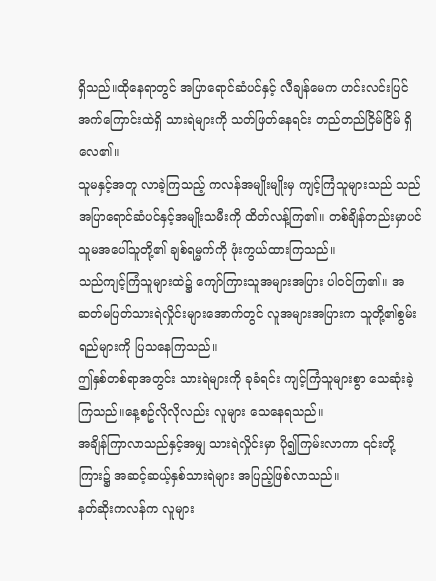ရှိသည်။ထိုနေရာတွင် အပြာရောင်ဆံပင်နှင့် လီချန်မေက ဟင်းလင်းပြင်အက်ကြောင်းထဲရှိ သားရဲများကို သတ်ဖြတ်နေရင်း တည်တည်ငြိမ်ငြိမ် ရှိလေ၏။
သူမနှင့်အတူ လာခဲ့ကြသည့် ကလန်အမျိုးမျိုးမှ ကျင့်ကြံသူများသည် သည်အပြာရောင်ဆံပင်နှင့်အမျိုးသမီးကို ထိတ်လန့်ကြ၏။ တစ်ချိန်တည်းမှာပင် သူမအပေါ်သူတို့၏ ချစ်ရမ္မက်ကို ဖုံးကွယ်ထားကြသည်။
သည်ကျင့်ကြံသူများထဲ၌ ကျော်ကြားသူအများအပြား ပါဝင်ကြ၏။ အဆတ်မပြတ်သားရဲလှိုင်းများအောက်တွင် လူအများအပြားက သူတို့၏စွမ်းရည်များကို ပြသနေကြသည်။
ဤနှစ်တစ်ရာအတွင်း သားရဲများကို ခုခံရင်း ကျင့်ကြံသူများစွာ သေဆုံးခဲ့ကြသည်။နေ့စဥ်လိုလိုလည်း လူများ သေနေရသည်။
အချိန်ကြာလာသည်နှင့်အမျှ သားရဲလှိုင်းမှာ ပို၍ကြမ်းလာကာ ၎င်းတို့ကြား၌ အဆင့်ဆယ့်နှစ်သားရဲများ အပြည့်ဖြစ်လာသည်။
နတ်ဆိုးကလန်က လူများ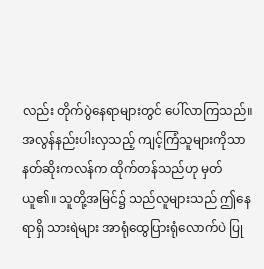လည်း တိုက်ပွဲနေရာများတွင် ပေါ်လာကြသည်။ အလွန်နည်းပါးလှသည့် ကျင့်ကြံသူများကိုသာ နတ်ဆိုးကလန်က ထိုက်တန်သည်ဟု မှတ်ယူ၏။ သူတို့အမြင်၌ သည်လူများသည် ဤနေရာရှိ သားရဲများ အာရုံထွေပြားရုံလောက်ပဲ ပြု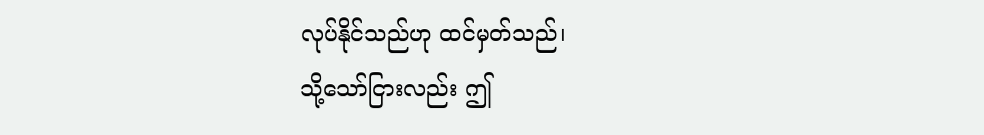လုပ်နိုင်သည်ဟု ထင်မှတ်သည်၊
သို့သော်ငြားလည်း ဤ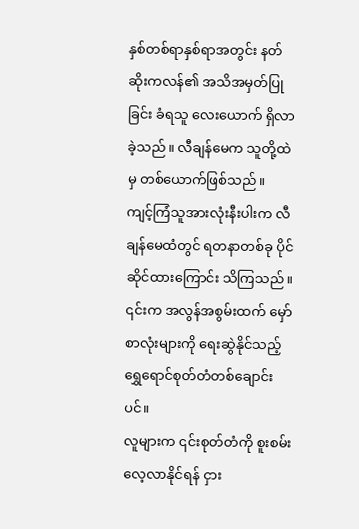နှစ်တစ်ရာနှစ်ရာအတွင်း နတ်ဆိုးကလန်၏ အသိအမှတ်ပြုခြင်း ခံရသူ လေးယောက် ရှိလာခဲ့သည်။ လီချန်မေက သူတို့ထဲမှ တစ်ယောက်ဖြစ်သည်။
ကျင့်ကြံသူအားလုံးနီးပါးက လီချန်မေထံတွင် ရတနာတစ်ခု ပိုင်ဆိုင်ထားကြောင်း သိကြသည်။ ၎င်းက အလွန်အစွမ်းထက် မှော်စာလုံးများကို ရေးဆွဲနိုင်သည့် ရွှေရောင်စုတ်တံတစ်ချောင်းပင်။
လူများက ၎င်းစုတ်တံကို စူးစမ်းလေ့လာနိုင်ရန် ငှား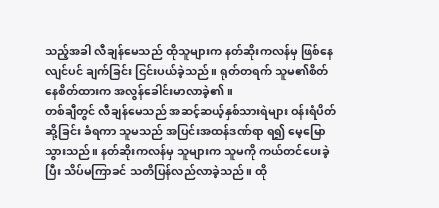သည့်အခါ လီချန်မေသည် ထိုသူများက နတ်ဆိုးကလန်မှ ဖြစ်နေလျင်ပင် ချက်ခြင်း ငြင်းပယ်ခဲ့သည်။ ရုတ်တရက် သူမ၏စိတ်နေစိတ်ထားက အလွန်ခေါင်းမာလာခဲ့၏။
တစ်ချီတွင် လီချန်မေသည် အဆင့်ဆယ့်နှစ်သားရဲများ ဝန်းရံပိတ်ဆို့ခြင်း ခံရကာ သူမသည် အပြင်းအထန်ဒဏ်ရာ ရ၍ မေ့မြောသွားသည်။ နတ်ဆိုးကလန်မှ သူများက သူမကို ကယ်တင်ပေးခဲ့ပြီး သိပ်မကြာခင် သတိပြန်လည်လာခဲ့သည်။ ထို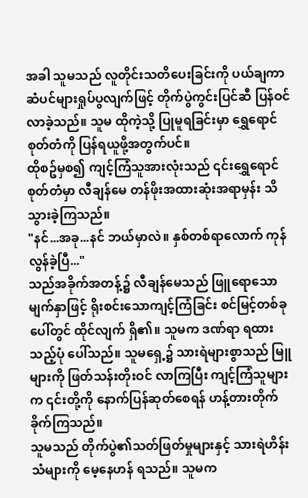အခါ သူမသည် လူတိုင်းသတိပေးခြင်းကို ပယ်ချကာ ဆံပင်များရှုပ်ပွလျက်ဖြင့် တိုက်ပွဲကွင်းပြင်ဆီ ပြန်ဝင်လာခဲ့သည်။ သူမ ထိုကဲ့သို့ ပြုမူရခြင်းမှာ ရွှေရောင်စုတ်တံကို ပြန်ရယူဖို့အတွက်ပင်။
ထိုစဥ်မှစ၍ ကျင့်ကြံသူအားလုံးသည် ၎င်းရွှေရောင်စုတ်တံမှာ လီချန်မေ တန်ဖိုးအထားဆုံးအရာမှန်း သိသွားခဲ့ကြသည်။
"နင်...အခု...နင် ဘယ်မှာလဲ။ နှစ်တစ်ရာလောက် ကုန်လွန်ခဲ့ပြီ..."
သည်အခိုက်အတန့်၌ လီချန်မေသည် ဖြူရောသောမျက်နှာဖြင့် ရိုးစင်းသောကျင့်ကြံခြင်း စင်မြင့်တစ်ခုပေါ်တွင် ထိုင်လျက် ရှိ၏။ သူမက ဒဏ်ရာ ရထားသည့်ပုံ ပေါ်သည်။ သူမရှေ့၌ သားရဲများစွာသည် မြူများကို ဖြတ်သန်းတိုးဝင် လာကြပြီး ကျင့်ကြံသူများက ၎င်းတို့ကို နောက်ပြန်ဆုတ်စေရန် ဟန့်တားတိုက်ခိုက်ကြသည်။
သူမသည် တိုက်ပွဲ၏သတ်ဖြတ်မှုများနှင့် သားရဲဟိန်းသံများကို မေ့နေဟန် ရသည်။ သူမက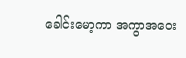ခေါင်းမော့ကာ အကွာအဝေး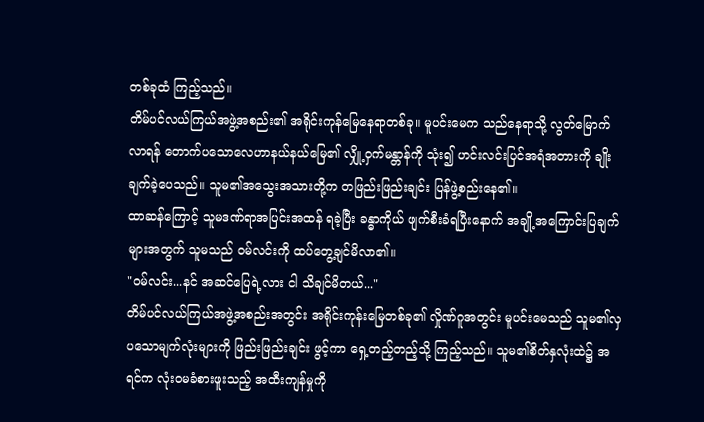တစ်ခုထံ ကြည့်သည်။
တိမ်ပင်လယ်ကြယ်အဖွဲ့အစည်း၏ အရိုင်းကုန်မြေနေရာတစ်ခု။ မူပင်းမေက သည်နေရာသို့ လွတ်မြောက်လာရန် တောက်ပသောလေဟာနယ်နယ်မြေ၏ လျှို့ဝှက်မန္တာန်ကို သုံး၍ ဟင်းလင်းပြင်အရံအတားကို ချိုးချက်ခဲ့ပေသည်။ သူမ၏အသွေးအသားတို့က တဖြည်းဖြည်းချင်း ပြန်ဖွဲ့စည်းနေ၏။
ထာဆန်ကြောင့် သူမဒဏ်ရာအပြင်းအထန် ရခဲ့ပြီး ခန္ဓာကိုယ် ဖျက်စီးခံရပြီးနောက် အချို့အကြောင်းပြချက်များအတွက် သူမသည် ဝမ်လင်းကို ထပ်တွေ့ချင်မိလာ၏။
"ဝမ်လင်း...နင် အဆင်ပြေရဲ့လား ငါ သိချင်မိတယ်..."
တိမ်ပင်လယ်ကြယ်အဖွဲ့အစည်းအတွင်း အရိုင်းကုန်းမြေတစ်ခု၏ လှိုဏ်ဂူအတွင်း မူပင်းမေသည် သူမ၏လှပသောမျက်လုံးများကို ဖြည်းဖြည်းချင်း ဖွင့်ကာ ရှေ့တည့်တည့်သို့ ကြည့်သည်။ သူမ၏စိတ်နှလုံးထဲ၌ အရင်က လုံးဝမခံစားဖူးသည့် အထီးကျန်မှုကို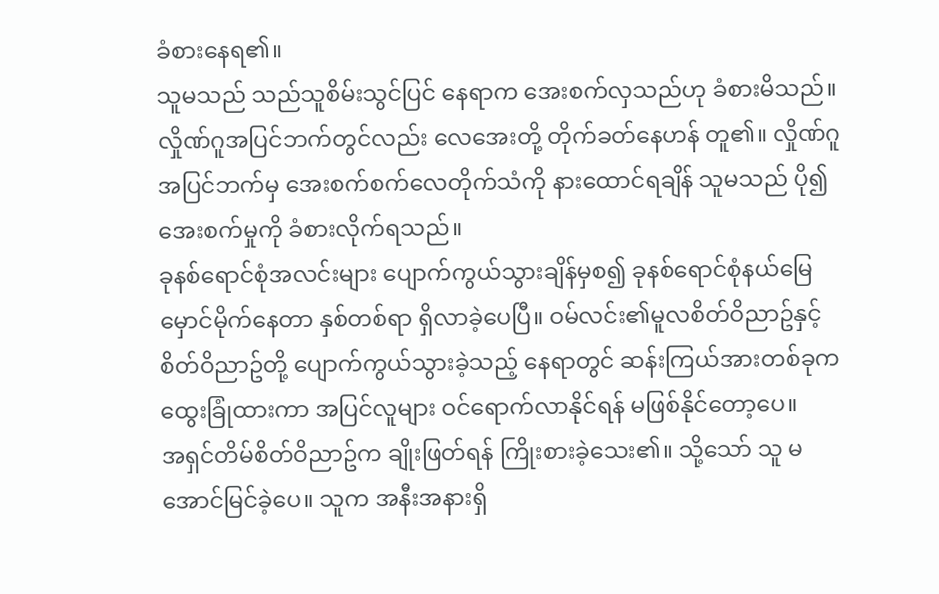ခံစားနေရ၏။
သူမသည် သည်သူစိမ်းသွင်ပြင် နေရာက အေးစက်လှသည်ဟု ခံစားမိသည်။ လှိုဏ်ဂူအပြင်ဘက်တွင်လည်း လေအေးတို့ တိုက်ခတ်နေဟန် တူ၏။ လှိုဏ်ဂူအပြင်ဘက်မှ အေးစက်စက်လေတိုက်သံကို နားထောင်ရချိန် သူမသည် ပို၍အေးစက်မှုကို ခံစားလိုက်ရသည်။
ခုနစ်ရောင်စုံအလင်းများ ပျောက်ကွယ်သွားချိန်မှစ၍ ခုနစ်ရောင်စုံနယ်မြေ မှောင်မိုက်နေတာ နှစ်တစ်ရာ ရှိလာခဲ့ပေပြီ။ ဝမ်လင်း၏မူလစိတ်ဝိညာဥ်နှင့် စိတ်ဝိညာဥ်တို့ ပျောက်ကွယ်သွားခဲ့သည့် နေရာတွင် ဆန်းကြယ်အားတစ်ခုက ထွေးခြုံထားကာ အပြင်လူများ ဝင်ရောက်လာနိုင်ရန် မဖြစ်နိုင်တော့ပေ။
အရှင်တိမ်စိတ်ဝိညာဥ်က ချိုးဖြတ်ရန် ကြိုးစားခဲ့သေး၏။ သို့သော် သူ မအောင်မြင်ခဲ့ပေ။ သူက အနီးအနားရှိ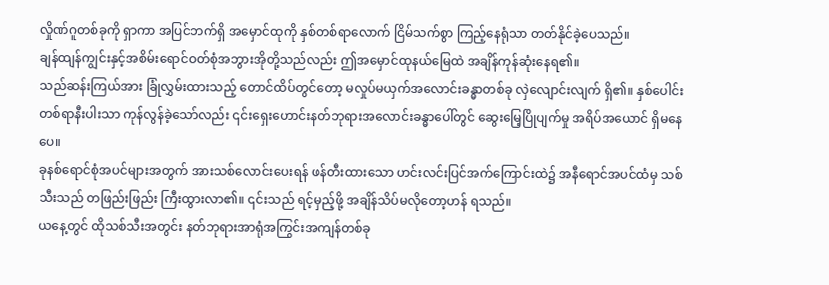လှိုဏ်ဂူတစ်ခုကို ရှာကာ အပြင်ဘက်ရှိ အမှောင်ထုကို နှစ်တစ်ရာလောက် ငြိမ်သက်စွာ ကြည့်နေရုံသာ တတ်နိုင်ခဲ့ပေသည်။
ချန်ထျန်ကျွင်းနှင့်အစိမ်းရောင်ဝတ်စုံအဘွားအိုတို့သည်လည်း ဤအမှောင်ထုနယ်မြေထဲ အချိန်ကုန်ဆုံးနေရ၏။
သည်ဆန်းကြယ်အား ခြုံလွှမ်းထားသည့် တောင်ထိပ်တွင်တော့ မလှုပ်မယှက်အလောင်းခန္ဓာတစ်ခု လှဲလျောင်းလျက် ရှိ၏။ နှစ်ပေါင်းတစ်ရာနီးပါးသာ ကုန်လွန်ခဲ့သော်လည်း ၎င်းရှေးဟောင်းနတ်ဘုရားအလောင်းခန္ဓာပေါ်တွင် ဆွေးမြေ့ပြိုပျက်မှု အရိပ်အယောင် ရှိမနေပေ။
ခုနစ်ရောင်စုံအပင်များအတွက် အားသစ်လောင်းပေးရန် ဖန်တီးထားသော ဟင်းလင်းပြင်အက်ကြောင်းထဲ၌ အနီရောင်အပင်ထံမှ သစ်သီးသည် တဖြည်းဖြည်း ကြီးထွားလာ၏။ ၎င်းသည် ရင့်မှည့်ဖို့ အချိန်သိပ်မလိုတော့ဟန် ရသည်။
ယနေ့တွင် ထိုသစ်သီးအတွင်း နတ်ဘုရားအာရုံအကြွင်းအကျန်တစ်ခု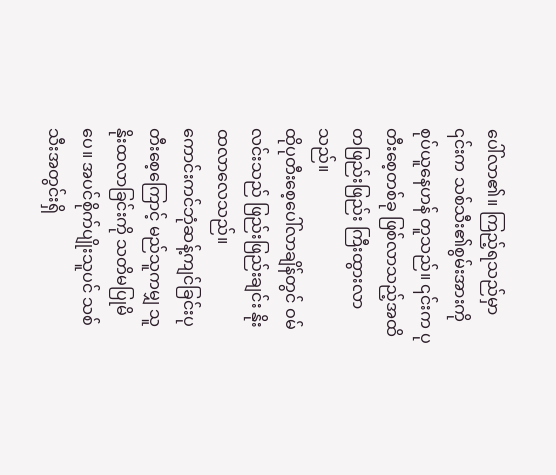ပေါ်လာ၏။ ကြည့်ရသည်မှာ ၎င်းက သစ်သီး၏စွမ်းအားကို စုပ်ယူနေဟန် တူသည်။ ၎င်းက ပုတီးစေ့တစ်ခု ဖြစ်လာသည့်အထိ တဖြည်းဖြည်း ကြီးထွားလာသည်။
ထိုပုတီးစေ့ပေါ်လာချိန်တွင် ဝမ်လင်းသည် ဖြည်းဖြည်းချင်း နိုးထလာလေသည်။
ကောင်းကင်ဘုံဆန့်ကျင်ခြင်းပုတီးစေ့ကြောင့် မည်သူကမျှ သူ နိုးထလာခြင်းကို သတိမပြုမိပေ။ အပင်စိုက်ပျိုးသူပင် သစ်သီးအတွင်းရှိ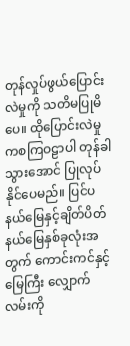တုန်လှုပ်ဖွယ်ပြောင်းလဲမှုကို သတိမပြုမိပေ။ ထိုပြောင်းလဲမှုကစကြဝဠာပါ တုန်ခါသွားအောင် ပြုလုပ်နိုင်ပေမည်။ ပြင်ပနယ်မြေနှင့်ချိတ်ပိတ်နယ်မြေနှစ်ခုလုံးအတွက် ကောင်းကင်နှင့်မြေကြီး လျှောက်လမ်းကို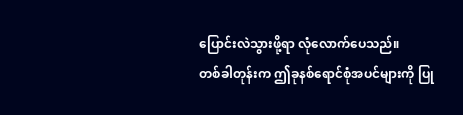ပြောင်းလဲသွားဖို့ရာ လုံလောက်ပေသည်။
တစ်ခါတုန်းက ဤခုနစ်ရောင်စုံအပင်များကို ပြု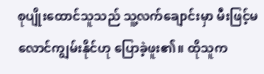စုပျိုးထောင်သူသည် သူ့လက်ချောင်းမှာ မီးဖြင့်မလောင်ကျွမ်းနိုင်ဟု ပြောခဲ့ဖူး၏။ ထိုသူက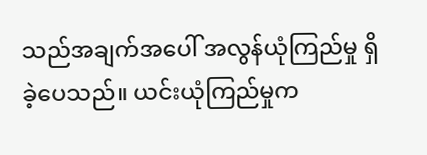သည်အချက်အပေါ် အလွန်ယုံကြည်မှု ရှိခဲ့ပေသည်။ ယင်းယုံကြည်မှုက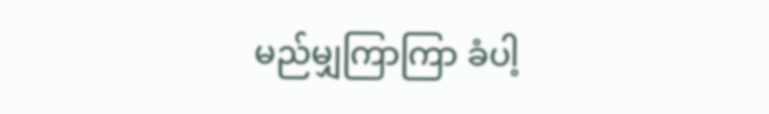မည်မျှကြာကြာ ခံပါ့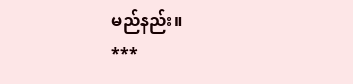မည်နည်း။
***